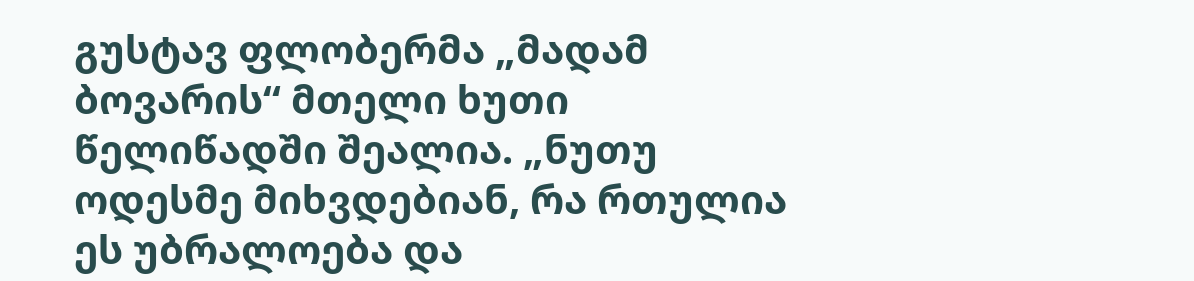გუსტავ ფლობერმა „მადამ ბოვარის“ მთელი ხუთი წელიწადში შეალია. „ნუთუ ოდესმე მიხვდებიან, რა რთულია ეს უბრალოება და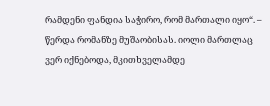რამდენი ფანდია საჭირო, რომ მართალი იყო“. – წერდა რომანზე მუშაობისას. იოლი მართლაც ვერ იქნებოდა, მკითხველამდე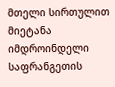მთელი სირთულით მიეტანა იმდროინდელი საფრანგეთის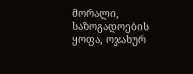მორალი, საზოგადოების ყოფა, ოჯახურ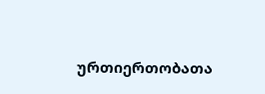ურთიერთობათა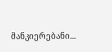მანკიერებანი...